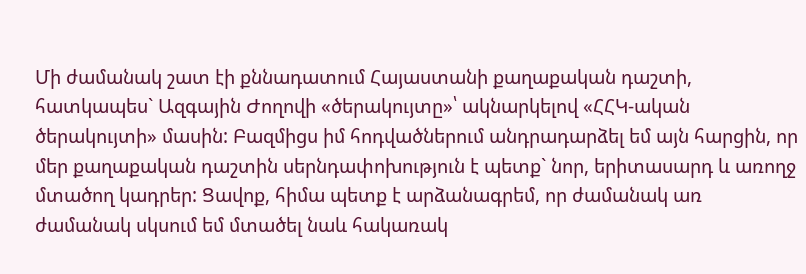Մի ժամանակ շատ էի քննադատում Հայաստանի քաղաքական դաշտի, հատկապես` Ազգային Ժողովի «ծերակույտը»՝ ակնարկելով «ՀՀԿ-ական ծերակույտի» մասին: Բազմիցս իմ հոդվածներում անդրադարձել եմ այն հարցին, որ մեր քաղաքական դաշտին սերնդափոխություն է պետք` նոր, երիտասարդ և առողջ մտածող կադրեր: Ցավոք, հիմա պետք է արձանագրեմ, որ ժամանակ առ ժամանակ սկսում եմ մտածել նաև հակառակ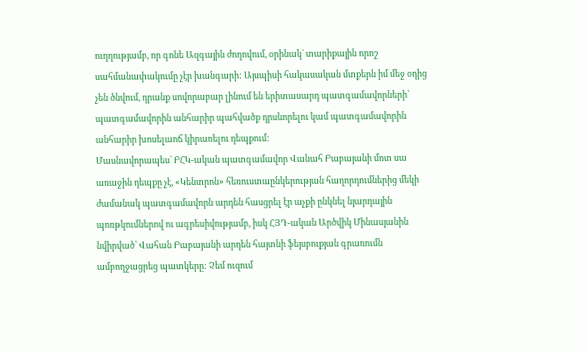ուղղությամբ, որ գոնե Ազգային ժողովում, օրինակ` տարիքային որոշ սահմանափակումը չէր խանգարի: Այսպիսի հակասական մտքերն իմ մեջ օդից չեն ծնվում, դրանք սովորաբար լինում են երիտասարդ պատգամավորների՝ պատգամավորին անհարիր պահվածք դրսևորելու կամ պատգամավորին անհարիր խոսելաոճ կիրառելու դեպքում:
Մասնավորապես` ԲՀԿ-ական պատգամավոր Վանահ Բաբայանի մոտ սա առաջին դեպքը չէ, «Կենտրոն» հեռուստաընկերության հաղորդումներից մեկի ժամանակ պատգամավորն արդեն հասցրել էր աչքի ընկնել նյարդային պոռթկումներով ու ագրեսիվությամբ, իսկ ՀՅԴ-ական Արծվիկ Մինասյանին նվիրված՝ Վահան Բաբայանի արդեն հայտնի ֆեյսբուքյան գրառումն ամբողջացրեց պատկերը: Չեմ ուզում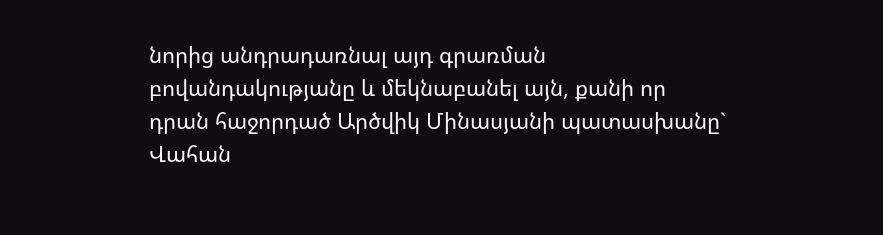նորից անդրադառնալ այդ գրառման բովանդակությանը և մեկնաբանել այն, քանի որ դրան հաջորդած Արծվիկ Մինասյանի պատասխանը` Վահան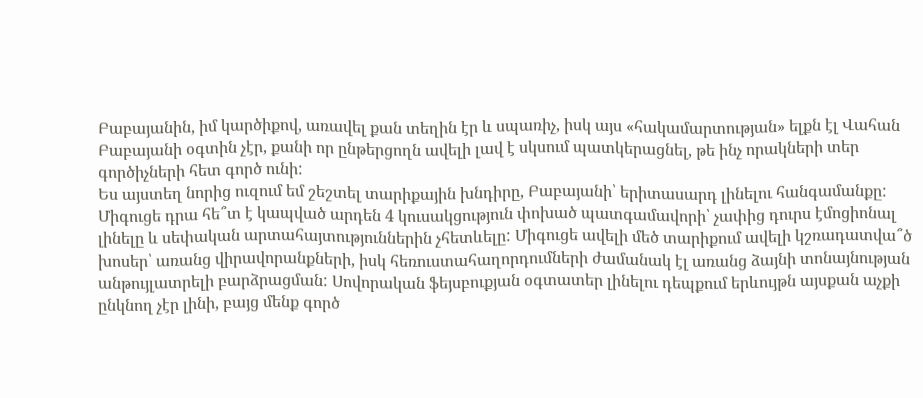Բաբայանին, իմ կարծիքով, առավել քան տեղին էր և սպառիչ, իսկ այս «հակամարտության» ելքն էլ Վահան Բաբայանի օգտին չէր, քանի որ ընթերցողն ավելի լավ է սկսում պատկերացնել, թե ինչ որակների տեր գործիչների հետ գործ ունի:
Ես այստեղ նորից ուզում եմ շեշտել տարիքային խնդիրը, Բաբայանի՝ երիտասարդ լինելու հանգամանքը: Միգուցե դրա հե՞տ է կապված արդեն 4 կուսակցություն փոխած պատգամավորի՝ չափից դուրս էմոցիոնալ լինելը և սեփական արտահայտություններին չհետևելը: Միգուցե ավելի մեծ տարիքում ավելի կշռադատվա՞ծ խոսեր՝ առանց վիրավորանքների, իսկ հեռուստահաղորդումների ժամանակ էլ առանց ձայնի տոնայնության անթույլատրելի բարձրացման: Սովորական ֆեյսբուքյան օգտատեր լինելու դեպքում երևույթն այսքան աչքի ընկնող չէր լինի, բայց մենք գործ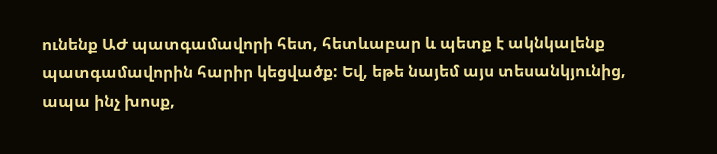ունենք ԱԺ պատգամավորի հետ, հետևաբար և պետք է ակնկալենք պատգամավորին հարիր կեցվածք: Եվ, եթե նայեմ այս տեսանկյունից, ապա ինչ խոսք,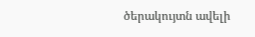ծերակույտն ավելի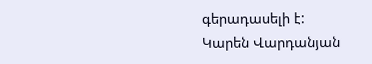գերադասելի է:
Կարեն Վարդանյան